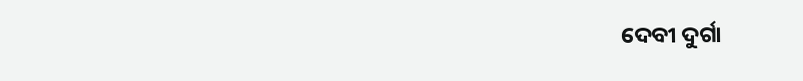ଦେବୀ ଦୁର୍ଗା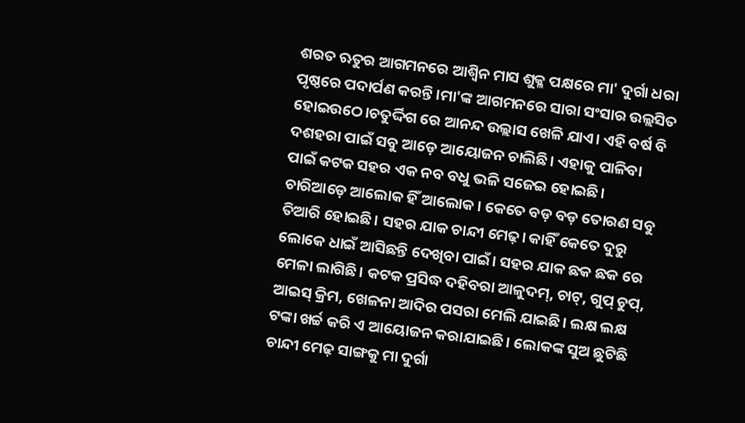ଶରତ ଋତୁର ଆଗମନରେ ଆଶ୍ୱିନ ମାସ ଶୁକ୍ଳ ପକ୍ଷରେ ମା' ଦୁର୍ଗା ଧରା ପୃଷ୍ଠରେ ପଦାର୍ପଣ କରନ୍ତି।ମା'ଙ୍କ ଆଗମନରେ ସାରା ସଂସାର ଉଲ୍ଲସିତ ହୋଇଉଠେ।ଚତୁର୍ଦ୍ଦିଗ ରେ ଆନନ୍ଦ ଉଲ୍ଲାସ ଖେଳି ଯାଏ। ଏହି ବର୍ଷ ବି ଦଶହରା ପାଇଁ ସବୁ ଆଡ଼େ ଆୟୋଜନ ଚାଲିଛି। ଏହାକୁ ପାଳିବା ପାଇଁ କଟକ ସହର ଏକ ନବ ବଧୁ ଭଳି ସଜେଇ ହୋଇଛି। ଚାରିଆଡ଼େ ଆଲୋକ ହିଁ ଆଲୋକ। କେତେ ବଡ଼ ବଡ଼ ତୋରଣ ସବୁ ତିଆରି ହୋଇଛି। ସହର ଯାକ ଚାନ୍ଦୀ ମେଢ଼। କାହିଁ କେତେ ଦୁରୁ ଲୋକେ ଧାଇଁ ଆସିଛନ୍ତି ଦେଖିବା ପାଇଁ। ସହର ଯାକ ଛକ ଛକ ରେ ମେଳା ଲାଗିଛି। କଟକ ପ୍ରସିଦ୍ଧ ଦହିବରା ଆଳୁଦମ୍, ଚାଟ୍, ଗୁପ୍ ଚୁପ୍, ଆଇସ୍ କ୍ରିମ, ଖେଳନା ଆଦିର ପସରା ମେଲି ଯାଇଛି। ଲକ୍ଷ ଲକ୍ଷ ଟଙ୍କା ଖର୍ଚ୍ଚ କରି ଏ ଆୟୋଜନ କରାଯାଇଛି। ଲୋକଙ୍କ ସୁଅ ଛୁଟିଛି ଚାନ୍ଦୀ ମେଢ଼ ସାଙ୍ଗକୁ ମା ଦୁର୍ଗା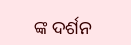ଙ୍କ ଦର୍ଶନ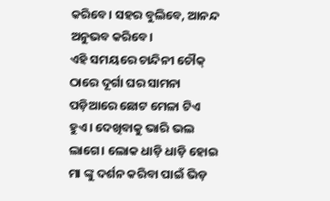କରିବେ। ସହର ବୁଲିବେ, ଆନନ୍ଦ ଅନୁଭବ କରିବେ।
ଏହି ସମୟରେ ଚାନ୍ଦିନୀ ଚୌକ୍ ଠାରେ ଦୂର୍ଗା ଘର ସାମନା ପଡ଼ିଆରେ ଛୋଟ ମେଳା ଟିଏ ହୁଏ। ଦେଖିବାକୁ ଭାରି ଭଲ ଲାଗେ। ଲୋକ ଧାଡ଼ି ଧାଡ଼ି ହୋଇ ମା ଙ୍କୁ ଦର୍ଶନ କରିବା ପାଇଁ ଭିଡ଼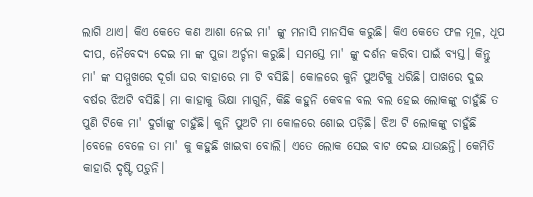ଲାଗି ଥାଏ। କିଏ କେତେ କଣ ଆଶା ନେଇ ମା' ଙ୍କୁ ମନାସି ମାନସିକ କରୁଛି। କିଏ କେତେ ଫଳ ମୂଳ, ଧୂପ ଦୀପ, ନୈବେଦ୍ୟ ଦେଇ ମା ଙ୍କ ପୁଜା ଅର୍ଚ୍ଚନା କରୁଛି। ସମସ୍ତେ ମା' ଙ୍କୁ ଦର୍ଶନ କରିବା ପାଇଁ ବ୍ୟସ୍ତ। କିନ୍ତୁ ମା' ଙ୍କ ସମ୍ମୁଖରେ ଦୂର୍ଗା ଘର ବାହାରେ ମା ଟି ବସିଛି। କୋଳରେ କୁନି ପୁଅଟିକୁ ଧରିଛି। ପାଖରେ ଦୁଇ ବର୍ଷର ଝିଅଟି ବସିଛି। ମା କାହାକୁ ଭିକ୍ଷା ମାଗୁନି, କିଛି କହୁନି କେବଳ ବଲ ବଲ ହେଇ ଲୋକଙ୍କୁ ଚାହୁଁଛି ତ ପୁଣି ଟିକେ ମା' ଦୁର୍ଗାଙ୍କୁ ଚାହୁଁଛି। କୁନି ପୁଅଟି ମା କୋଳରେ ଶୋଇ ପଡ଼ିଛି। ଝିଅ ଟି ଲୋକଙ୍କୁ ଚାହୁଁଛି ।ବେଳେ ବେଳେ ତା ମା' କୁ କହୁଛି ଖାଇବା ବୋଲି। ଏତେ ଲୋକ ସେଇ ବାଟ ଦେଇ ଯାଉଛନ୍ତି। କେମିତି କାହାରି ଦୃଷ୍ଟି ପଡ଼ୁନି।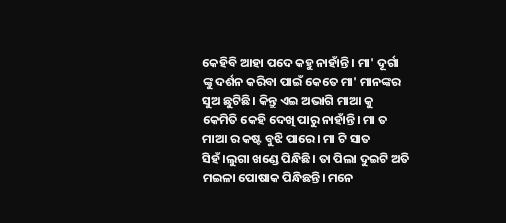କେହିବି ଆହା ପଦେ କହୁ ନାହାଁନ୍ତି। ମା' ଦୂର୍ଗା ଙ୍କୁ ଦର୍ଶନ କରିବା ପାଇଁ କେତେ ମା' ମାନଙ୍କର ସୁଅ ଛୁଟିଛି। କିନ୍ତୁ ଏଇ ଅଭାଗି ମାଆ କୁ କେମିତି କେହି ଦେଖି ପାରୁ ନାହାଁନ୍ତି। ମା ତ ମାଆ ର କଷ୍ଟ ବୁଝି ପାରେ। ମା ଟି ସାତ ସିହଁ।ଲୁଗା ଖଣ୍ଡେ ପିନ୍ଧିଛି। ତା ପିଲା ଦୁଇଟି ଅତି ମଇଳା ପୋଷାକ ପିନ୍ଧିଛନ୍ତି। ମନେ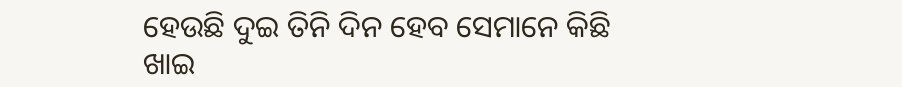ହେଉଛି ଦୁଇ ତିନି ଦିନ ହେବ ସେମାନେ କିଛି ଖାଇ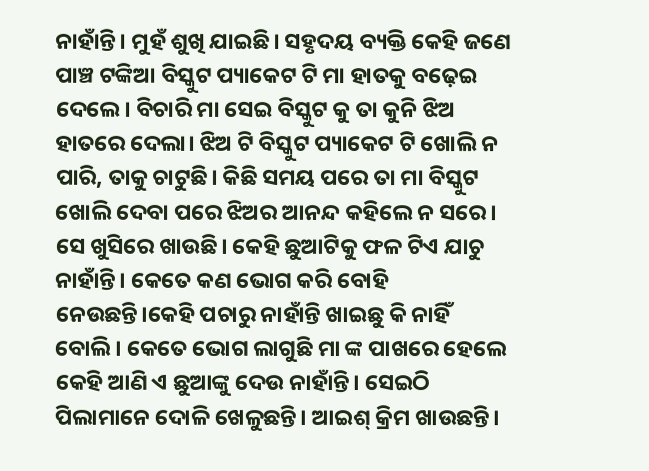ନାହାଁନ୍ତି। ମୁହଁ ଶୁଖି ଯାଇଛି। ସହୃଦୟ ବ୍ୟକ୍ତି କେହି ଜଣେ ପାଞ୍ଚ ଟଙ୍କିଆ ବିସ୍କୁଟ ପ୍ୟାକେଟ ଟି ମା ହାତକୁ ବଢ଼େଇ ଦେଲେ। ବିଚାରି ମା ସେଇ ବିସ୍କୁଟ କୁ ତା କୁନି ଝିଅ ହାତରେ ଦେଲା। ଝିଅ ଟି ବିସ୍କୁଟ ପ୍ୟାକେଟ ଟି ଖୋଲି ନ ପାରି, ତାକୁ ଚାଟୁଛି। କିଛି ସମୟ ପରେ ତା ମା ବିସ୍କୁଟ ଖୋଲି ଦେବା ପରେ ଝିଅର ଆନନ୍ଦ କହିଲେ ନ ସରେ। ସେ ଖୁସିରେ ଖାଉଛି। କେହି ଛୁଆଟିକୁ ଫଳ ଟିଏ ଯାଚୁ ନାହାଁନ୍ତି। କେତେ କଣ ଭୋଗ କରି ବୋହି ନେଉଛନ୍ତି।କେହି ପଚାରୁ ନାହାଁନ୍ତି ଖାଇଛୁ କି ନାହିଁ ବୋଲି। କେତେ ଭୋଗ ଲାଗୁଛି ମା ଙ୍କ ପାଖରେ ହେଲେ କେହି ଆଣି ଏ ଛୁଆଙ୍କୁ ଦେଉ ନାହାଁନ୍ତି। ସେଇଠି ପିଲାମାନେ ଦୋଳି ଖେଳୁଛନ୍ତି। ଆଇଶ୍ କ୍ରିମ ଖାଉଛନ୍ତି।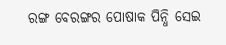ରଙ୍ଗ ବେରଙ୍ଗର ପୋଷାକ ପିନ୍ଧି ସେଇ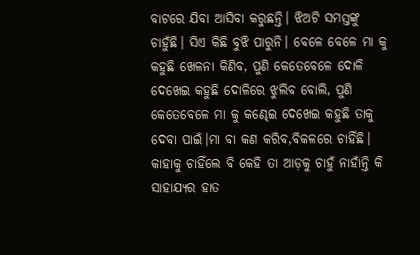ବାଟରେ ଯିବା ଆସିବା କରୁଛନ୍ତି। ଝିଅଟି ସମସ୍ତଙ୍କୁ ଚାହୁଁଛି। ସିଏ କିଛି ବୁଝି ପାରୁନି। ବେଳେ ବେଳେ ମା କୁ କହୁଛି ଖେଳନା କିଣିବ, ପୁଣି କେତେବେଳେ ଦୋଳି ଦେଖେଇ କହୁଛି ଦୋଳିରେ ଝୁଲିବ ବୋଲି, ପୁଣି କେତେବେଳେ ମା କୁ କଣ୍ଢେଇ ଦେଖେଇ କହୁଛି ତାକୁ ଦେବା ପାଇଁ।ମା ବା କଣ କରିବ,ବିକଳରେ ଚାହିଁଛି। କାହାକୁ ଚାହିଁଲେ ବି କେହି ତା ଆଡ଼କୁ ଚାହୁଁ ନାହାଁନ୍ତି କି ସାହାଯ୍ୟର ହାତ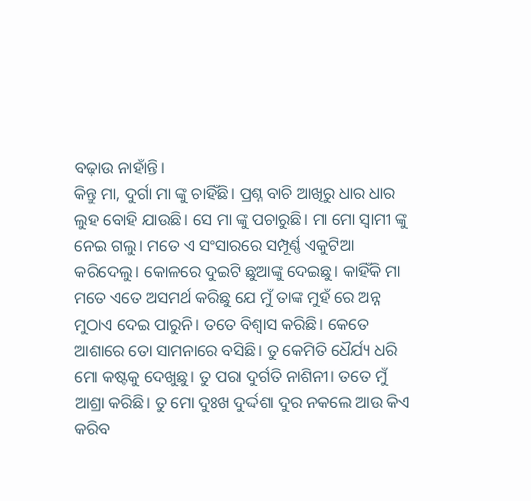ବଢ଼ାଉ ନାହାଁନ୍ତି।
କିନ୍ତୁ ମା, ଦୁର୍ଗା ମା ଙ୍କୁ ଚାହିଁଛି। ପ୍ରଶ୍ନ ବାଚି ଆଖିରୁ ଧାର ଧାର ଲୁହ ବୋହି ଯାଉଛି। ସେ ମା ଙ୍କୁ ପଚାରୁଛି। ମା ମୋ ସ୍ୱାମୀ ଙ୍କୁ ନେଇ ଗଲୁ। ମତେ ଏ ସଂସାରରେ ସମ୍ପୂର୍ଣ୍ଣ ଏକୁଟିଆ କରିଦେଲୁ। କୋଳରେ ଦୁଇଟି ଛୁଆଙ୍କୁ ଦେଇଛୁ। କାହିଁକି ମା ମତେ ଏତେ ଅସମର୍ଥ କରିଛୁ ଯେ ମୁଁ ତାଙ୍କ ମୁହଁ ରେ ଅନ୍ନ ମୁଠାଏ ଦେଇ ପାରୁନି। ତତେ ବିଶ୍ବାସ କରିଛି। କେତେ ଆଶାରେ ତୋ ସାମନାରେ ବସିଛି। ତୁ କେମିତି ଧୈର୍ଯ୍ୟ ଧରି ମୋ କଷ୍ଟକୁ ଦେଖୁଛୁ। ତୁ ପରା ଦୁର୍ଗତି ନାଶିନୀ। ତତେ ମୁଁ ଆଶ୍ରା କରିଛି। ତୁ ମୋ ଦୁଃଖ ଦୁର୍ଦ୍ଦଶା ଦୁର ନକଲେ ଆଉ କିଏ କରିବ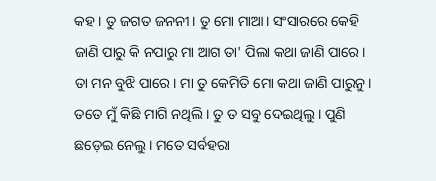କହ। ତୁ ଜଗତ ଜନନୀ। ତୁ ମୋ ମାଆ। ସଂସାରରେ କେହି ଜାଣି ପାରୁ କି ନପାରୁ ମା ଆଗ ତା' ପିଲା କଥା ଜାଣି ପାରେ। ତା ମନ ବୁଝି ପାରେ। ମା ତୁ କେମିତି ମୋ କଥା ଜାଣି ପାରୁନୁ। ତତେ ମୁଁ କିଛି ମାଗି ନଥିଲି। ତୁ ତ ସବୁ ଦେଇଥିଲୁ। ପୁଣି ଛଡ଼େଇ ନେଲୁ। ମତେ ସର୍ବହରା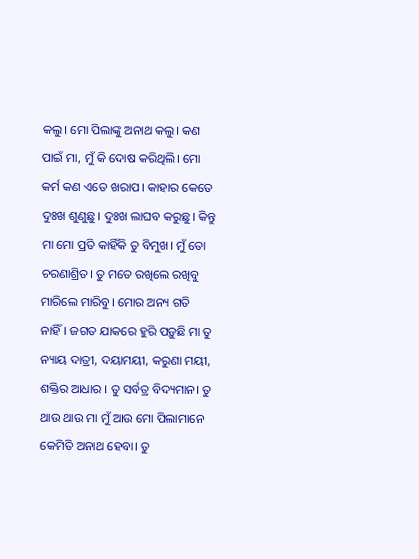କଲୁ। ମୋ ପିଲାଙ୍କୁ ଅନାଥ କଲୁ। କଣ ପାଇଁ ମା, ମୁଁ କି ଦୋଷ କରିଥିଲି। ମୋ କର୍ମ କଣ ଏତେ ଖରାପ। କାହାର କେତେ ଦୁଃଖ ଶୁଣୁଛୁ। ଦୁଃଖ ଲାଘବ କରୁଛୁ। କିନ୍ତୁ ମା ମୋ ପ୍ରତି କାହିଁକି ତୁ ବିମୁଖ। ମୁଁ ତୋ ଚରଣାଶ୍ରିତ। ତୁ ମତେ ରଖିଲେ ରଖିବୁ ମାରିଲେ ମାରିବୁ। ମୋର ଅନ୍ୟ ଗତି ନାହିଁ। ଜଗତ ଯାକରେ ହୁରି ପଡ଼ୁଛି ମା ତୁ ନ୍ୟାୟ ଦାତ୍ରୀ, ଦୟାମୟୀ, କରୁଣା ମୟୀ, ଶକ୍ତିର ଆଧାର । ତୁ ସର୍ବତ୍ର ବିଦ୍ୟମାନ। ତୁ ଥାଉ ଥାଉ ମା ମୁଁ ଆଉ ମୋ ପିଲାମାନେ କେମିତି ଅନାଥ ହେବା। ତୁ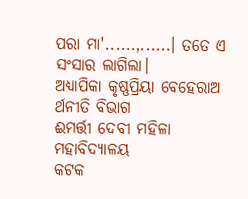ପରା ମା'......,......। ତତେ ଏ ସଂସାର ଲାଗିଲା।
ଅଧ୍ୟାପିକା କୃଷ୍ଣପ୍ରିୟା ବେହେରାଅ
ର୍ଥନୀତି ବିଭାଗ
ଈମର୍ତ୍ତୀ ଦେବୀ ମହିଳା ମହାବିଦ୍ୟାଳୟ
କଟକ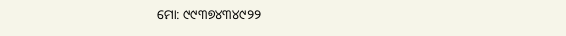ମୋ: ୯୯୩୭୪୩୪୯୨୨